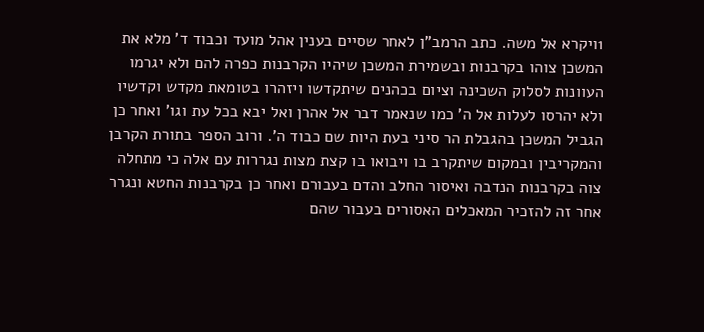1ויקרא אל משה. כתב הרמב"ן לאחר שסיים בענין אהל מועד וכבוד ד' מלא את המשכן צוהו בקרבנות ובשמירת המשכן שיהיו הקרבנות כפרה להם ולא יגרמו העוונות לסלוק השכינה וציום בכהנים שיתקדשו ויזהרו בטומאת מקדש וקדשיו ולא יהרסו לעלות אל ה' כמו שנאמר דבר אל אהרן ואל יבא בכל עת וגו' ואחר כן הגביל המשכן בהגבלת הר סיני בעת היות שם כבוד ה'. ורוב הספר בתורת הקרבן והמקריבין ובמקום שיתקרב בו ויבואו בו קצת מצות נגררות עם אלה כי מתחלה צוה בקרבנות הנדבה ואיסור החלב והדם בעבורם ואחר כן בקרבנות החטא ונגרר אחר זה להזכיר המאכלים האסורים בעבור שהם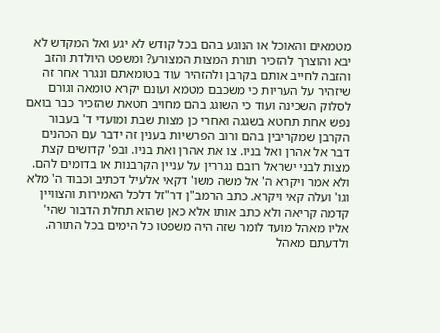מטמאים והאוכל או הנוגע בהם בכל קודש לא יגע ואל המקדש לא יבא והוצרך להזכיר תורת המצות המצורע? ומשפט היולדת והזב והזבה לחייב אותם בקרבן ולהזהיר עוד בטומאתם ונגרר אחר זה שיזהיר על העריות כי משכבם מטמא ועונם יקרא טומאה וגורם לסלוק השכינה ועוד כי השוגג בהם מחויב חטאת שהזכיר כבר בואם נפש אחת תחטא בשגגה ואחרי כן מצות שבת ומועדי ד' בעבור הקרבן שמקריבין בהם ורוב הפרשיות בענין זה ידבר עם הכהנים דבר אל אהרן ואל בניו. צו את אהרן ואת בניו. ובפ' קדושים קצת מצות לבני ישראל רובם נגררין על עניין הקרבנות או בדומים להם. ולא אמר ויקרא ה' אל משה משו' דקאי אלעיל דכתיב וכבוד ה' מלא וגו' ועלה קאי ויקרא. כתב הרמב"ן דר"זל דלכל האמירות והצוויין קדמה קריאה ולא כתב אותו אלא כאן שהוא תחלת הדבור שהי' אליו מאהל מועד לומר שזה היה משפטו כל הימים בכל התורה. ולדעתם מאהל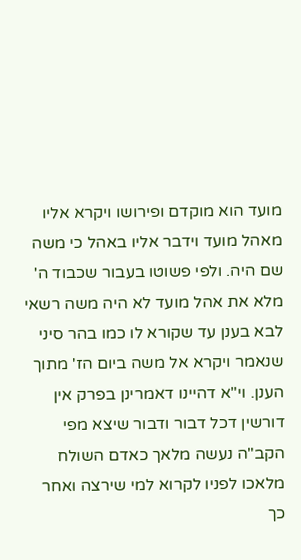מועד הוא מוקדם ופירושו ויקרא אליו מאהל מועד וידבר אליו באהל כי משה שם היה. ולפי פשוטו בעבור שכבוד ה' מלא את אהל מועד לא היה משה רשאי לבא בענן עד שקורא לו כמו בהר סיני שנאמר ויקרא אל משה ביום הז' מתוך הענן. וי"א דהיינו דאמרינן בפרק אין דורשין דכל דבור ודבור שיצא מפי הקב"ה נעשה מלאך כאדם השולח מלאכו לפניו לקרוא למי שירצה ואחר כך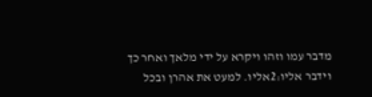מדבר עמו וזהו ויקרא על ידי מלאך ואחר כך וידבר אליו:2אליו. למעט את אהרן ובכל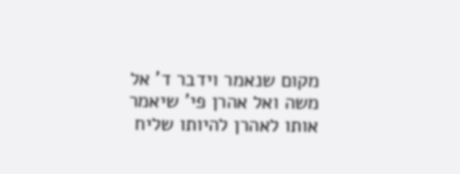מקום שנאמר וידבר ד' אל משה ואל אהרן פי' שיאמר אותו לאהרן להיותו שליח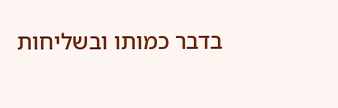בדבר כמותו ובשליחות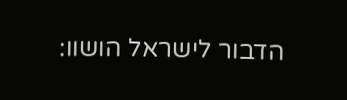הדבור לישראל הושוו: